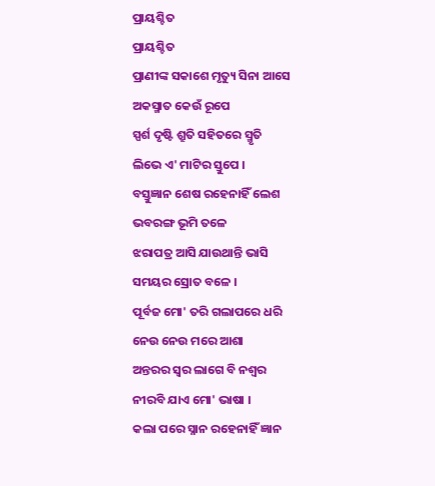ପ୍ରାୟଶ୍ଚିତ
ପ୍ରାୟଶ୍ଚିତ
ପ୍ରାଣୀଙ୍କ ସକାଶେ ମୃତ୍ୟୁ ସିନା ଆସେ
ଅକସ୍ମାତ କେଉଁ ରୂପେ
ସ୍ପର୍ଶ ଦୃଷ୍ଟି ଶ୍ରୁତି ସହିତରେ ସ୍ମୃତି
ଲିଭେ ଏ' ମାଟିର ସ୍ତୁପେ ।
ବସ୍ତୁଜ୍ଞାନ ଶେଷ ରହେନାହିଁ ଲେଶ
ଭବରଙ୍ଗ ଭୂମି ତଳେ
ଝରାପତ୍ର ଆସି ଯାଉଥାନ୍ତି ଭାସି
ସମୟର ସ୍ରୋତ ବଳେ ।
ପୂର୍ବଜ ମୋ' ତରି ଗଲାପରେ ଧରି
ନେଉ ନେଉ ମରେ ଆଶା
ଅନ୍ତରର ସ୍ବର ଲାଗେ ବି ନଶ୍ବର
ନୀରବି ଯାଏ ମୋ' ଭାଷା ।
କଲା ପରେ ସ୍ନାନ ରହେନାହିଁ ଜ୍ଞାନ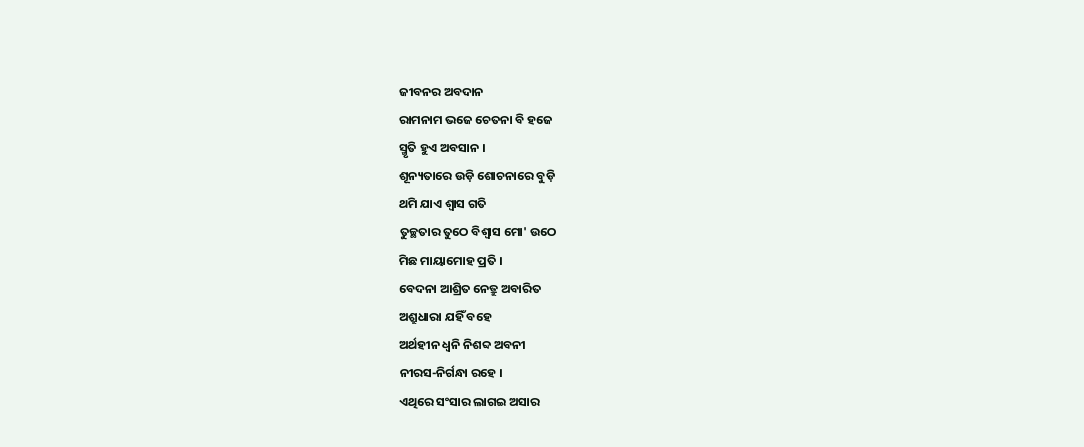ଜୀବନର ଅବଦାନ
ରାମନାମ ଭଜେ ଚେତନା ବି ହଜେ
ସ୍ମୃତି ହୁଏ ଅବସାନ ।
ଶୂନ୍ୟତାରେ ଉଡ଼ି ଶୋଚନାରେ ବୁଡ଼ି
ଥମି ଯାଏ ଶ୍ବାସ ଗତି
ତୁଚ୍ଛତାର ତୁଠେ ବିଶ୍ୱାସ ମୋ' ଉଠେ
ମିଛ ମାୟାମୋହ ପ୍ରତି ।
ବେଦନା ଆଶ୍ରିତ ନେତ୍ରୁ ଅବାରିତ
ଅଶ୍ରୁଧାରା ଯହିଁ ବହେ
ଅର୍ଥହୀନ ଧ୍ଵନି ନିଶବ୍ଦ ଅବନୀ
ନୀରସ-ନିର୍ଗନ୍ଧା ରହେ ।
ଏଥିରେ ସଂସାର ଲାଗଇ ଅସାର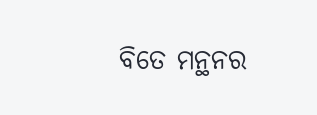ବିତେ ମନ୍ଥନର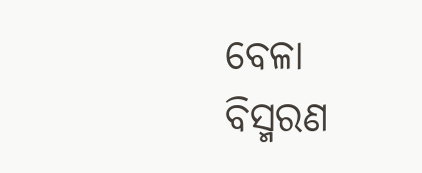ବେଳା
ବିସ୍ମରଣ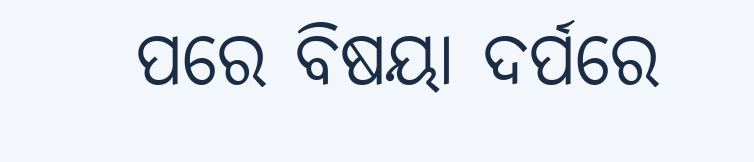ପରେ ବିଷୟା ଦର୍ପରେ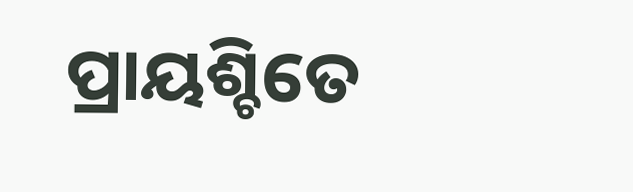ପ୍ରାୟଶ୍ଚିତେ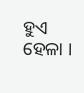ହୁଏ ହେଳା ।